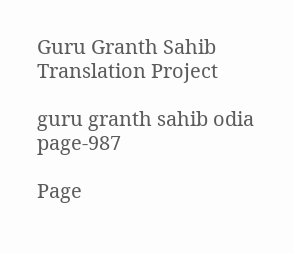Guru Granth Sahib Translation Project

guru granth sahib odia page-987

Page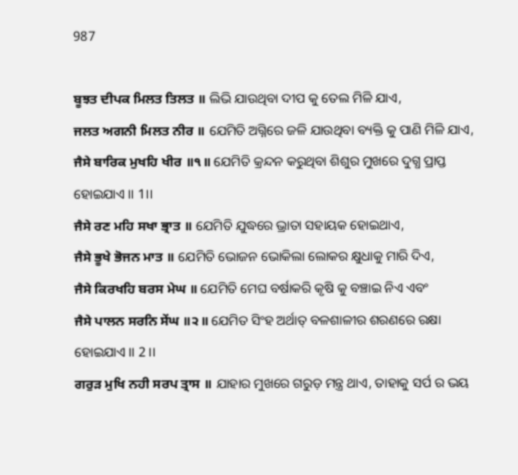987

ਬੂਝਤ ਦੀਪਕ ਮਿਲਤ ਤਿਲਤ ॥ ଲିଭି ଯାଉଥିବା ଦୀପ କୁ ତେଲ ମିଳି ଯାଏ,
ਜਲਤ ਅਗਨੀ ਮਿਲਤ ਨੀਰ ॥ ଯେମିତି ଅଗ୍ନିରେ ଜଳି ଯାଉଥିବା ବ୍ୟକ୍ତି କୁ ପାଣି ମିଳି ଯାଏ,
ਜੈਸੇ ਬਾਰਿਕ ਮੁਖਹਿ ਖੀਰ ॥੧॥ ଯେମିତି କ୍ରନ୍ଦନ କରୁଥିବା ଶିଶୁର ମୁଖରେ ଦୁଗ୍ଧ ପ୍ରାପ୍ତ ହୋଇଯାଏ।। 1।।
ਜੈਸੇ ਰਣ ਮਹਿ ਸਖਾ ਭ੍ਰਾਤ ॥ ଯେମିତି ଯୁଦ୍ଧରେ ଭ୍ରାତା ସହାୟକ ହୋଇଥାଏ,
ਜੈਸੇ ਭੂਖੇ ਭੋਜਨ ਮਾਤ ॥ ଯେମିତି ଭୋଜନ ଭୋକିଲା ଲୋକର କ୍ଷୁଧାକୁ ମାରି ଦିଏ,
ਜੈਸੇ ਕਿਰਖਹਿ ਬਰਸ ਮੇਘ ॥ ଯେମିତି ମେଘ ବର୍ଷାକରି କୃଷି କୁ ବଞ୍ଚାଇ ନିଏ ଏବଂ
ਜੈਸੇ ਪਾਲਨ ਸਰਨਿ ਸੇਂਘ ॥੨॥ ଯେମିତ ସିଂହ ଅର୍ଥାତ୍ ବଳଶାଳୀର ଶରଣରେ ରକ୍ଷା ହୋଇଯାଏ।। 2 ।।
ਗਰੁੜ ਮੁਖਿ ਨਹੀ ਸਰਪ ਤ੍ਰਾਸ ॥ ଯାହାର ମୁଖରେ ଗରୁଡ଼ ମନ୍ତ୍ର ଥାଏ, ତାହାକୁ ସର୍ପ ର ଭୟ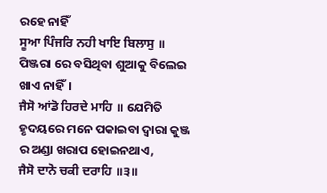ରହେ ନାହିଁ
ਸੂਆ ਪਿੰਜਰਿ ਨਹੀ ਖਾਇ ਬਿਲਾਸੁ ॥ ପିଞ୍ଜରା ରେ ବସିଥିବା ଶୁଆକୁ ବିଲେଇ ଖାଏ ନାହିଁ।
ਜੈਸੋ ਆਂਡੋ ਹਿਰਦੇ ਮਾਹਿ ॥ ଯେମିତି ହୃଦୟରେ ମନେ ପକାଇବା ଦ୍ଵାରା କୁଞ୍ଜ ର ଅଣ୍ଡା ଖରାପ ହୋଇନଥାଏ,
ਜੈਸੋ ਦਾਨੋ ਚਕੀ ਦਰਾਹਿ ॥੩॥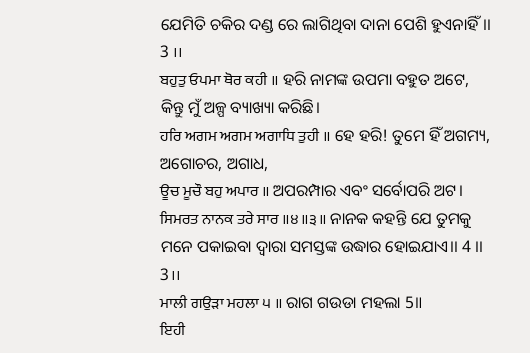ଯେମିତି ଚକିର ଦଣ୍ଡ ରେ ଲାଗିଥିବା ଦାନା ପେଶି ହୁଏନାହିଁ।। 3 ।।
ਬਹੁਤੁ ਓਪਮਾ ਥੋਰ ਕਹੀ ॥ ହରି ନାମଙ୍କ ଉପମା ବହୁତ ଅଟେ, କିନ୍ତୁ ମୁଁ ଅଳ୍ପ ବ୍ୟାଖ୍ୟା କରିଛି।
ਹਰਿ ਅਗਮ ਅਗਮ ਅਗਾਧਿ ਤੁਹੀ ॥ ହେ ହରି! ତୁମେ ହିଁ ଅଗମ୍ୟ, ଅଗୋଚର, ଅଗାଧ,
ਊਚ ਮੂਚੌ ਬਹੁ ਅਪਾਰ ॥ ଅପରମ୍ପାର ଏବଂ ସର୍ବୋପରି ଅଟ।
ਸਿਮਰਤ ਨਾਨਕ ਤਰੇ ਸਾਰ ॥੪॥੩॥ ନାନକ କହନ୍ତି ଯେ ତୁମକୁ ମନେ ପକାଇବା ଦ୍ଵାରା ସମସ୍ତଙ୍କ ଉଦ୍ଧାର ହୋଇଯାଏ।। 4 ।। 3।।
ਮਾਲੀ ਗਉੜਾ ਮਹਲਾ ੫ ॥ ରାଗ ଗଉଡା ମହଲା 5॥
ਇਹੀ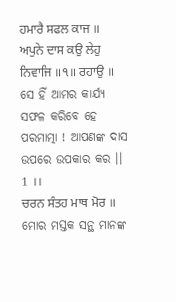ਹਮਾਰੈ ਸਫਲ ਕਾਜ ॥ ਅਪੁਨੇ ਦਾਸ ਕਉ ਲੇਹੁ ਨਿਵਾਜਿ ॥੧॥ ਰਹਾਉ ॥ ସେ ହିଁ ଆମର କାର୍ଯ୍ୟ ସଫଳ କରିବେ ହେ ପରମାତ୍ମା ! ଆପଣଙ୍କ ଦାସ ଉପରେ ଉପକାର କର ।। 1 ।।
ਚਰਨ ਸੰਤਹ ਮਾਥ ਮੋਰ ॥ ମୋର ମସ୍ତକ ସନ୍ଥ ମାନଙ୍କ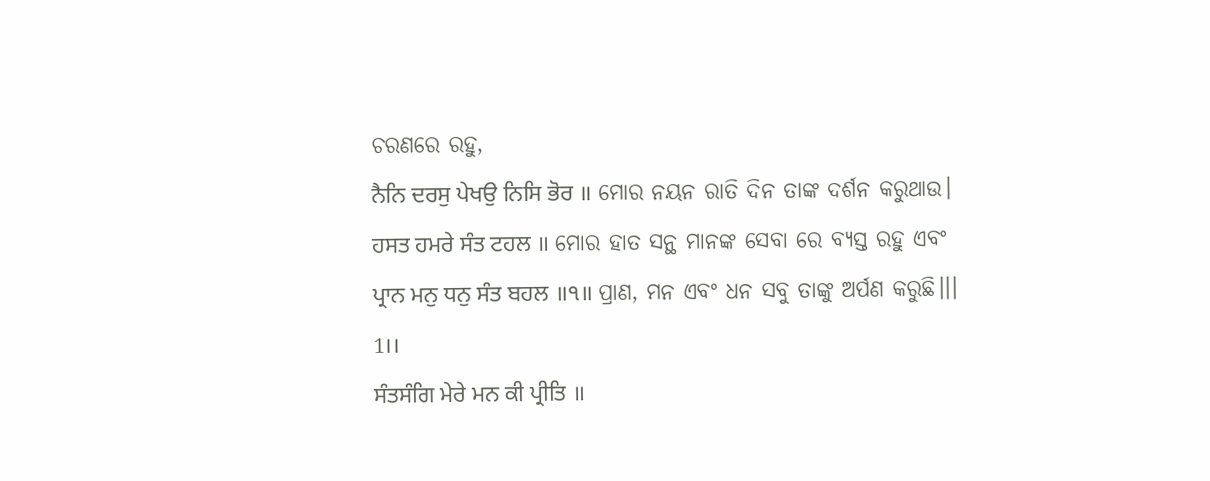ଚରଣରେ ରହୁ,
ਨੈਨਿ ਦਰਸੁ ਪੇਖਉ ਨਿਸਿ ਭੋਰ ॥ ମୋର ନୟନ ରାତି ଦିନ ତାଙ୍କ ଦର୍ଶନ କରୁଥାଉ।
ਹਸਤ ਹਮਰੇ ਸੰਤ ਟਹਲ ॥ ମୋର ହାତ ସନ୍ଥ ମାନଙ୍କ ସେବା ରେ ବ୍ୟସ୍ତ ରହୁ ଏବଂ
ਪ੍ਰਾਨ ਮਨੁ ਧਨੁ ਸੰਤ ਬਹਲ ॥੧॥ ପ୍ରାଣ, ମନ ଏବଂ ଧନ ସବୁ ତାଙ୍କୁ ଅର୍ପଣ କରୁଛି।।। 1।।
ਸੰਤਸੰਗਿ ਮੇਰੇ ਮਨ ਕੀ ਪ੍ਰੀਤਿ ॥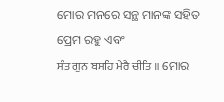ମୋର ମନରେ ସନ୍ଥ ମାନଙ୍କ ସହିତ ପ୍ରେମ ରହୁ ଏବଂ
ਸੰਤ ਗੁਨ ਬਸਹਿ ਮੇਰੈ ਚੀਤਿ ॥ ମୋର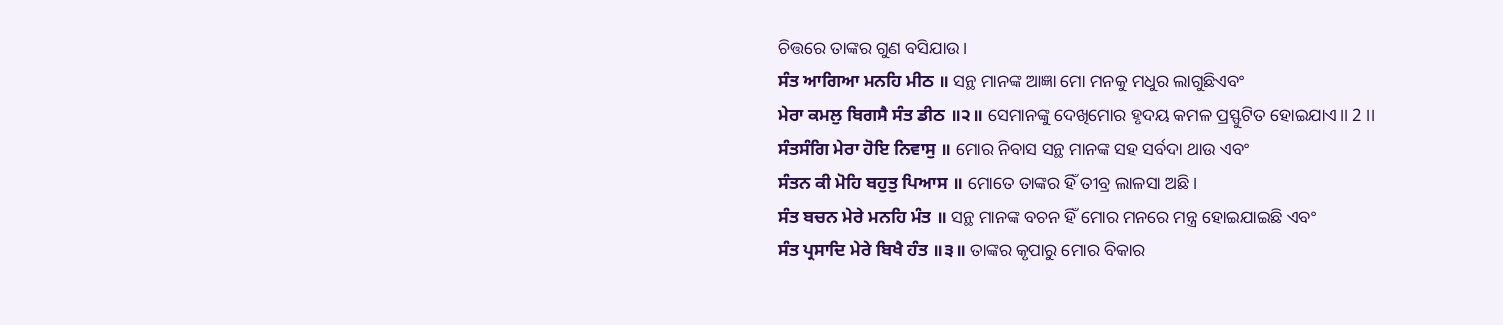ଚିତ୍ତରେ ତାଙ୍କର ଗୁଣ ବସିଯାଉ।
ਸੰਤ ਆਗਿਆ ਮਨਹਿ ਮੀਠ ॥ ସନ୍ଥ ମାନଙ୍କ ଆଜ୍ଞା ମୋ ମନକୁ ମଧୁର ଲାଗୁଛିଏବଂ
ਮੇਰਾ ਕਮਲੁ ਬਿਗਸੈ ਸੰਤ ਡੀਠ ॥੨॥ ସେମାନଙ୍କୁ ଦେଖିମୋର ହୃଦୟ କମଳ ପ୍ରସ୍ଫୁଟିତ ହୋଇଯାଏ।। 2 ।।
ਸੰਤਸੰਗਿ ਮੇਰਾ ਹੋਇ ਨਿਵਾਸੁ ॥ ମୋର ନିବାସ ସନ୍ଥ ମାନଙ୍କ ସହ ସର୍ବଦା ଥାଉ ଏବଂ
ਸੰਤਨ ਕੀ ਮੋਹਿ ਬਹੁਤੁ ਪਿਆਸ ॥ ମୋତେ ତାଙ୍କର ହିଁ ତୀବ୍ର ଲାଳସା ଅଛି।
ਸੰਤ ਬਚਨ ਮੇਰੇ ਮਨਹਿ ਮੰਤ ॥ ସନ୍ଥ ମାନଙ୍କ ବଚନ ହିଁ ମୋର ମନରେ ମନ୍ତ୍ର ହୋଇଯାଇଛି ଏବଂ
ਸੰਤ ਪ੍ਰਸਾਦਿ ਮੇਰੇ ਬਿਖੈ ਹੰਤ ॥੩॥ ତାଙ୍କର କୃପାରୁ ମୋର ବିକାର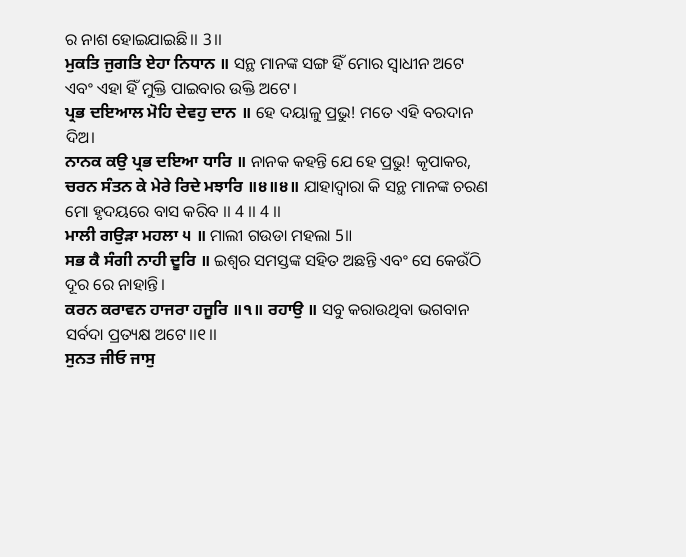ର ନାଶ ହୋଇଯାଇଛି।। 3।।
ਮੁਕਤਿ ਜੁਗਤਿ ਏਹਾ ਨਿਧਾਨ ॥ ସନ୍ଥ ମାନଙ୍କ ସଙ୍ଗ ହିଁ ମୋର ସ୍ଵାଧୀନ ଅଟେ ଏବଂ ଏହା ହିଁ ମୁକ୍ତି ପାଇବାର ଉକ୍ତି ଅଟେ।
ਪ੍ਰਭ ਦਇਆਲ ਮੋਹਿ ਦੇਵਹੁ ਦਾਨ ॥ ହେ ଦୟାଳୁ ପ୍ରଭୁ! ମତେ ଏହି ବରଦାନ ଦିଅ।
ਨਾਨਕ ਕਉ ਪ੍ਰਭ ਦਇਆ ਧਾਰਿ ॥ ନାନକ କହନ୍ତି ଯେ ହେ ପ୍ରଭୁ! କୃପାକର,
ਚਰਨ ਸੰਤਨ ਕੇ ਮੇਰੇ ਰਿਦੇ ਮਝਾਰਿ ॥੪॥੪॥ ଯାହାଦ୍ଵାରା କି ସନ୍ଥ ମାନଙ୍କ ଚରଣ ମୋ ହୃଦୟରେ ବାସ କରିବ ।। 4 ।। 4 ।।
ਮਾਲੀ ਗਉੜਾ ਮਹਲਾ ੫ ॥ ମାଲୀ ଗଉଡା ମହଲା 5॥
ਸਭ ਕੈ ਸੰਗੀ ਨਾਹੀ ਦੂਰਿ ॥ ଇଶ୍ଵର ସମସ୍ତଙ୍କ ସହିତ ଅଛନ୍ତି ଏବଂ ସେ କେଉଁଠି ଦୂର ରେ ନାହାନ୍ତି।
ਕਰਨ ਕਰਾਵਨ ਹਾਜਰਾ ਹਜੂਰਿ ॥੧॥ ਰਹਾਉ ॥ ସବୁ କରାଉଥିବା ଭଗବାନ ସର୍ବଦା ପ୍ରତ୍ୟକ୍ଷ ଅଟେ।।୧।।
ਸੁਨਤ ਜੀਓ ਜਾਸੁ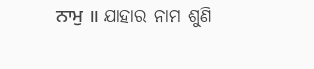ਨਾਮੁ ॥ ଯାହାର ନାମ ଶୁଣି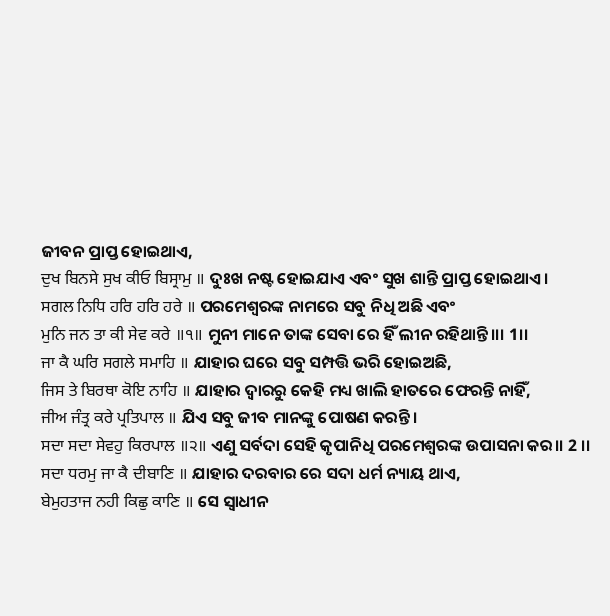ଜୀବନ ପ୍ରାପ୍ତ ହୋଇଥାଏ,
ਦੁਖ ਬਿਨਸੇ ਸੁਖ ਕੀਓ ਬਿਸ੍ਰਾਮੁ ॥ ଦୁଃଖ ନଷ୍ଟ ହୋଇଯାଏ ଏବଂ ସୁଖ ଶାନ୍ତି ପ୍ରାପ୍ତ ହୋଇଥାଏ।
ਸਗਲ ਨਿਧਿ ਹਰਿ ਹਰਿ ਹਰੇ ॥ ପରମେଶ୍ଵରଙ୍କ ନାମରେ ସବୁ ନିଧି ଅଛି ଏବଂ
ਮੁਨਿ ਜਨ ਤਾ ਕੀ ਸੇਵ ਕਰੇ ॥੧॥ ମୁନୀ ମାନେ ତାଙ୍କ ସେବା ରେ ହିଁ ଲୀନ ରହିଥାନ୍ତି।।। 1।।
ਜਾ ਕੈ ਘਰਿ ਸਗਲੇ ਸਮਾਹਿ ॥ ଯାହାର ଘରେ ସବୁ ସମ୍ପତ୍ତି ଭରି ହୋଇଅଛି,
ਜਿਸ ਤੇ ਬਿਰਥਾ ਕੋਇ ਨਾਹਿ ॥ ଯାହାର ଦ୍ୱାରରୁ କେହି ମଧ୍ୟ ଖାଲି ହାତରେ ଫେରନ୍ତି ନାହିଁ,
ਜੀਅ ਜੰਤ੍ਰ ਕਰੇ ਪ੍ਰਤਿਪਾਲ ॥ ଯିଏ ସବୁ ଜୀବ ମାନଙ୍କୁ ପୋଷଣ କରନ୍ତି।
ਸਦਾ ਸਦਾ ਸੇਵਹੁ ਕਿਰਪਾਲ ॥੨॥ ଏଣୁ ସର୍ବଦା ସେହି କୃପାନିଧି ପରମେଶ୍ୱରଙ୍କ ଉପାସନା କର।। 2 ।।
ਸਦਾ ਧਰਮੁ ਜਾ ਕੈ ਦੀਬਾਣਿ ॥ ଯାହାର ଦରବାର ରେ ସଦା ଧର୍ମ ନ୍ୟାୟ ଥାଏ,
ਬੇਮੁਹਤਾਜ ਨਹੀ ਕਿਛੁ ਕਾਣਿ ॥ ସେ ସ୍ଵାଧୀନ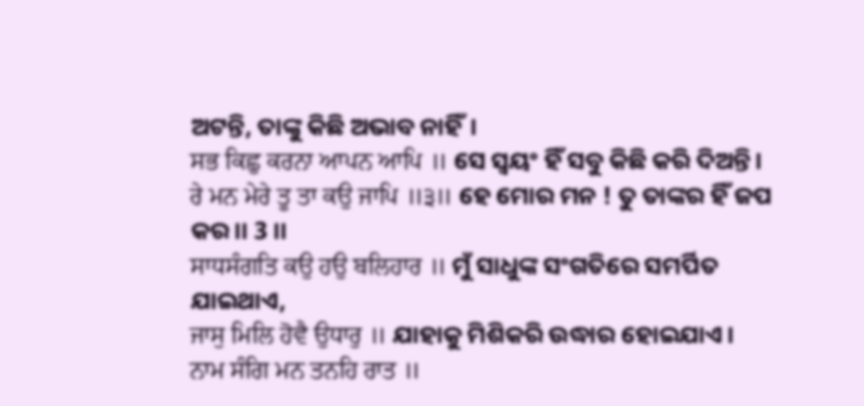ଅଟନ୍ତି, ତାଙ୍କୁ କିଛି ଅଭାବ ନାହିଁ।
ਸਭ ਕਿਛੁ ਕਰਨਾ ਆਪਨ ਆਪਿ ॥ ସେ ସ୍ୱୟଂ ହିଁ ସବୁ କିଛି କରି ଦିଅନ୍ତି।
ਰੇ ਮਨ ਮੇਰੇ ਤੂ ਤਾ ਕਉ ਜਾਪਿ ॥੩॥ ହେ ମୋର ମନ ! ତୁ ତାଙ୍କର ହିଁ ଜପ କର।। 3 ।।
ਸਾਧਸੰਗਤਿ ਕਉ ਹਉ ਬਲਿਹਾਰ ॥ ମୁଁ ସାଧୁଙ୍କ ସଂଗତିରେ ସମର୍ପିତ ଯାଇଥାଏ,
ਜਾਸੁ ਮਿਲਿ ਹੋਵੈ ਉਧਾਰੁ ॥ ଯାହାକୁ ମିଶିକରି ଉଦ୍ଧାର ହୋଇଯାଏ।
ਨਾਮ ਸੰਗਿ ਮਨ ਤਨਹਿ ਰਾਤ ॥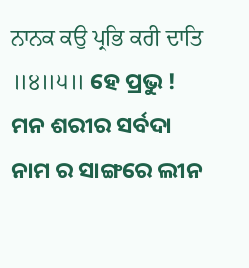ਨਾਨਕ ਕਉ ਪ੍ਰਭਿ ਕਰੀ ਦਾਤਿ ॥੪॥੫॥ ହେ ପ୍ରଭୁ ! ମନ ଶରୀର ସର୍ବଦା ନାମ ର ସାଙ୍ଗରେ ଲୀନ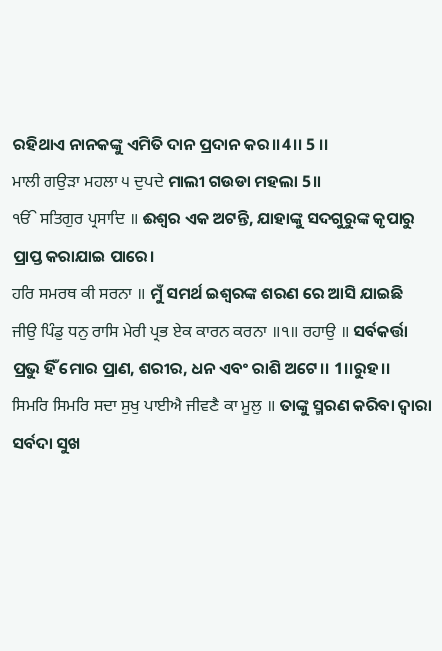ରହିଥାଏ ନାନକଙ୍କୁ ଏମିତି ଦାନ ପ୍ରଦାନ କର।।4।। 5 ।।
ਮਾਲੀ ਗਉੜਾ ਮਹਲਾ ੫ ਦੁਪਦੇ ମାଲୀ ଗଉଡା ମହଲା 5॥
ੴ ਸਤਿਗੁਰ ਪ੍ਰਸਾਦਿ ॥ ଈଶ୍ଵର ଏକ ଅଟନ୍ତି, ଯାହାଙ୍କୁ ସଦଗୁରୁଙ୍କ କୃପାରୁ ପ୍ରାପ୍ତ କରାଯାଇ ପାରେ।
ਹਰਿ ਸਮਰਥ ਕੀ ਸਰਨਾ ॥ ମୁଁ ସମର୍ଥ ଇଶ୍ଵରଙ୍କ ଶରଣ ରେ ଆସି ଯାଇଛି
ਜੀਉ ਪਿੰਡੁ ਧਨੁ ਰਾਸਿ ਮੇਰੀ ਪ੍ਰਭ ਏਕ ਕਾਰਨ ਕਰਨਾ ॥੧॥ ਰਹਾਉ ॥ ସର୍ବକର୍ତ୍ତା ପ୍ରଭୁ ହିଁ ମୋର ପ୍ରାଣ, ଶରୀର, ଧନ ଏବଂ ରାଶି ଅଟେ।। 1।।ରୁହ।।
ਸਿਮਰਿ ਸਿਮਰਿ ਸਦਾ ਸੁਖੁ ਪਾਈਐ ਜੀਵਣੈ ਕਾ ਮੂਲੁ ॥ ତାଙ୍କୁ ସ୍ମରଣ କରିବା ଦ୍ଵାରା ସର୍ବଦା ସୁଖ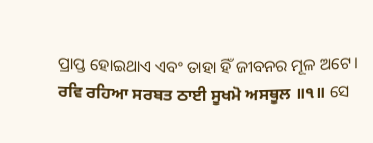ପ୍ରାପ୍ତ ହୋଇଥାଏ ଏବଂ ତାହା ହିଁ ଜୀବନର ମୂଳ ଅଟେ।
ਰਵਿ ਰਹਿਆ ਸਰਬਤ ਠਾਈ ਸੂਖਮੋ ਅਸਥੂਲ ॥੧॥ ସେ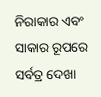ନିରାକାର ଏବଂ ସାକାର ରୂପରେ ସର୍ବତ୍ର ଦେଖା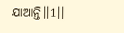ଯାଆନ୍ତି।।1।।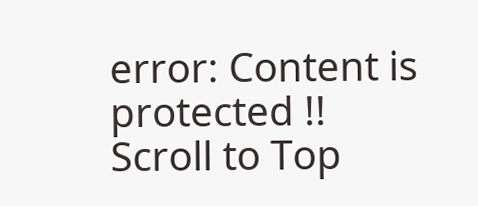error: Content is protected !!
Scroll to Top